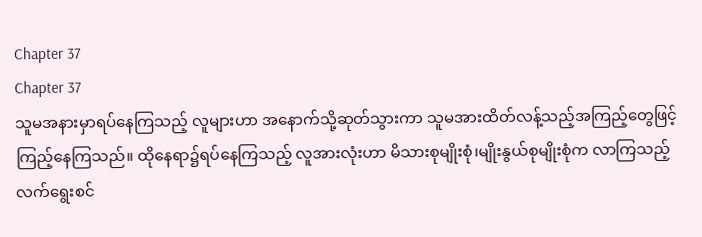Chapter 37
Chapter 37
သူမအနားမှာရပ်နေကြသည့် လူများဟာ အနောက်သို့ဆုတ်သွားကာ သူမအားထိတ်လန့်သည့်အကြည့်တွေဖြင့် ကြည့်နေကြသည်။ ထိုနေရာ၌ရပ်နေကြသည့် လူအားလုံးဟာ မိသားစုမျိုးစုံ၊မျိုးနွယ်စုမျိုးစုံက လာကြသည့် လက်ရွေးစင်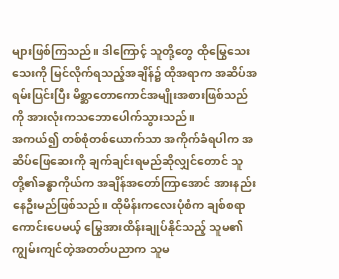များဖြစ်ကြသည်။ ဒါကြောင့် သူတို့တွေ ထိုမြွေသေးသေးကို မြင်လိုက်ရသည့်အချိန်၌ ထိုအရာက အဆိပ်အရမ်းပြင်းပြီး မိစ္ဆာတောကောင်အမျိုးအစားဖြစ်သည်ကို အားလုံးကသဘောပေါက်သွားသည်။
အကယ်၍ တစ်စုံတစ်ယောက်သာ အကိုက်ခံရပါက အဆိပ်ဖြေဆေးကို ချက်ချင်းရမည်ဆိုလျှင်တောင် သူတို့၏ခန္ဓာကိုယ်က အချိန်အတော်ကြာအောင် အားနည်းနေဦးမည်ဖြစ်သည်။ ထိုမိန်းကလေးပုံစံက ချစ်စရာကောင်းပေမယ့် မြွေအားထိန်းချုပ်နိုင်သည့် သူမ၏ကျွမ်းကျင်တဲ့အတတ်ပညာက သူမ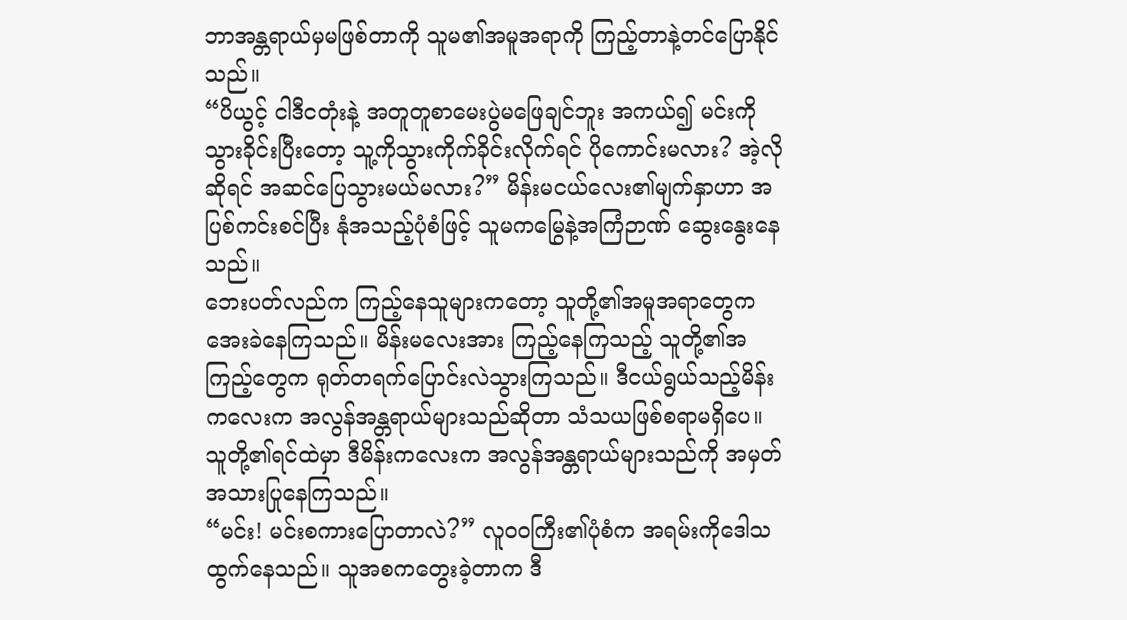ဘာအန္တရာယ်မှမဖြစ်တာကို သူမ၏အမူအရာကို ကြည့်တာနဲ့တင်ပြောနိုင်သည်။
“ပိယွင့် ငါဒီငတုံးနဲ့ အတူတူစာမေးပွဲမဖြေချင်ဘူး အကယ်၍ မင်းကိုသွားခိုင်းပြီးတော့ သူ့ကိုသွားကိုက်ခိုင်းလိုက်ရင် ပိုကောင်းမလား? အဲ့လိုဆိုရင် အဆင်ပြေသွားမယ်မလား?” မိန်းမငယ်လေး၏မျက်နှာဟာ အပြစ်ကင်းစင်ပြီး နုံအသည့်ပုံစံဖြင့် သူမကမြွေနဲ့အကြံဉာဏ် ဆွေးနွေးနေသည်။
ဘေးပတ်လည်က ကြည့်နေသူများကတော့ သူတို့၏အမူအရာတွေက အေးခဲနေကြသည်။ မိန်းမလေးအား ကြည့်နေကြသည့် သူတို့၏အကြည့်တွေက ရုတ်တရက်ပြောင်းလဲသွားကြသည်။ ဒီငယ်ရွယ်သည့်မိန်းကလေးက အလွန်အန္တရာယ်များသည်ဆိုတာ သံသယဖြစ်စရာမရှိပေ။
သူတို့၏ရင်ထဲမှာ ဒီမိန်းကလေးက အလွန်အန္တရာယ်များသည်ကို အမှတ်အသားပြုနေကြသည်။
“မင်း! မင်းစကားပြောတာလဲ?” လူဝဝကြီး၏ပုံစံက အရမ်းကိုဒေါသထွက်နေသည်။ သူအစကတွေးခဲ့တာက ဒီ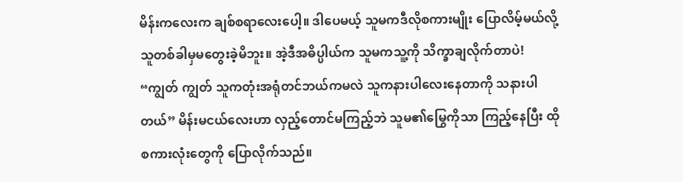မိန်းကလေးက ချစ်စရာလေးပေါ့။ ဒါပေမယ့် သူမကဒီလိုစကားမျိုး ပြောလိမ့်မယ်လို့ သူတစ်ခါမှမတွေးခဲ့မိဘူး။ အဲ့ဒီအဓိပ္ပါယ်က သူမကသူ့ကို သိက္ခာချလိုက်တာပဲ!
“ကျွတ် ကျွတ် သူကတုံးအရုံတင်ဘယ်ကမလဲ သူကနားပါလေးနေတာကို သနားပါတယ်” မိန်းမငယ်လေးဟာ လှည့်တောင်မကြည့်ဘဲ သူမ၏မြွေကိုသာ ကြည့်နေပြီး ထိုစကားလုံးတွေကို ပြောလိုက်သည်။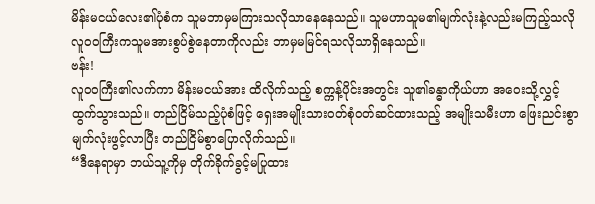မိန်းမငယ်လေး၏ပုံစံက သူမဘာမှမကြားသလိုသာနေနေသည်။ သူမဟာသူမ၏မျက်လုံးနဲ့လည်းမကြည့်သလို လူဝဝကြီးကသူမအားစွပ်စွဲနေတာကိုလည်း ဘာမှမမြင်ရသလိုသာရှိနေသည်။
ဗန်း!
လူဝဝကြီး၏လက်ကာ မိန်းမငယ်အား ထိလိုက်သည့် စက္ကန့်ပိုင်းအတွင်း သူ၏ခန္ဓာကိုယ်ဟာ အဝေးသို့လွှင့်ထွက်သွားသည်။ တည်ငြိမ်သည့်ပုံစံဖြင့် ရှေးအမျိုးသားဝတ်စုံဝတ်ဆင်ထားသည့် အမျိုးသမီးဟာ ဖြေးညင်းစွာမျက်လုံးဖွင့်လာပြီး တည်ငြိမ်စွာပြောလိုက်သည်။
“ဒီနေရာမှာ ဘယ်သူ့ကိုမှ တိုက်ခိုက်ခွင့်မပြုထား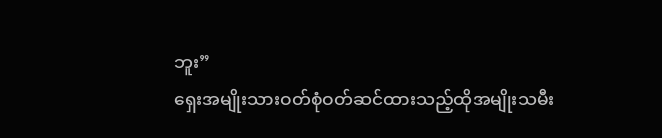ဘူး”
ရှေးအမျိုးသားဝတ်စုံဝတ်ဆင်ထားသည့်ထိုအမျိုးသမီး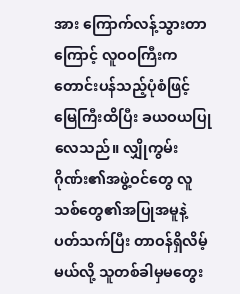အား ကြောက်လန့်သွားတာကြောင့် လူဝဝကြီးက တောင်းပန်သည့်ပုံစံဖြင့် မြေကြီးထိပြီး ခယဝယပြုလေသည်။ လျှိုကွမ်းဂိုဏ်း၏အဖွဲ့ဝင်တွေ လူသစ်တွေ၏အပြုအမူနဲ့ပတ်သက်ပြီး တာဝန်ရှိလိမ့်မယ်လို့ သူတစ်ခါမှမတွေး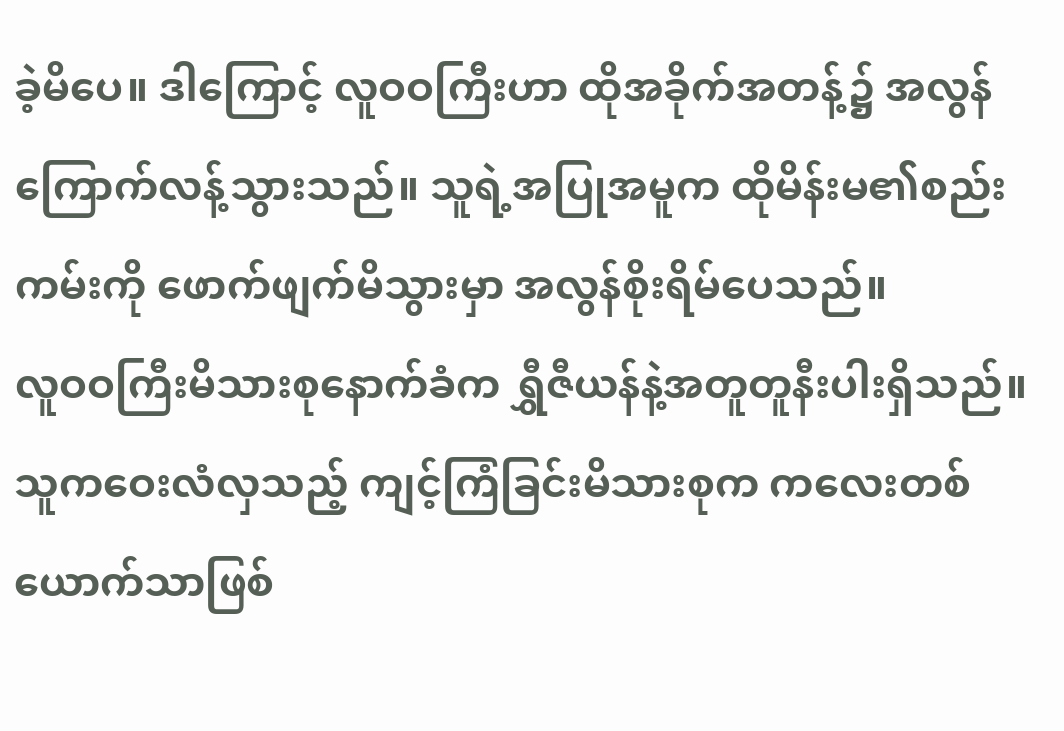ခဲ့မိပေ။ ဒါကြောင့် လူဝဝကြီးဟာ ထိုအခိုက်အတန့်၌ အလွန်ကြောက်လန့်သွားသည်။ သူရဲ့အပြုအမူက ထိုမိန်းမ၏စည်းကမ်းကို ဖောက်ဖျက်မိသွားမှာ အလွန်စိုးရိမ်ပေသည်။
လူဝဝကြီးမိသားစုနောက်ခံက ရွှီဇီယန်နဲ့အတူတူနီးပါးရှိသည်။ သူကဝေးလံလှသည့် ကျင့်ကြံခြင်းမိသားစုက ကလေးတစ်ယောက်သာဖြစ်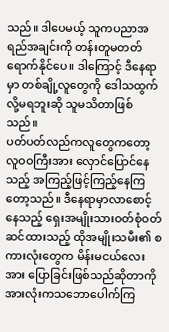သည်။ ဒါပေမယ့် သူကပညာအရည်အချင်းကို တန်းတူမတတ်ရောက်နိုင်ပေ။ ဒါကြောင့် ဒီနေရာမှာ တစ်ချို့လူတွေကို ဒေါသထွက်လို့မရဘူးဆို သူမသိတာဖြစ်သည်။
ပတ်ပတ်လည်ကလူတွေကတော့ လူဝဝကြီးအား လှောင်ပြောင်နေသည့် အကြည့်ဖြင့်ကြည့်နေကြတော့သည်။ ဒီနေရာမှာလာစောင့်နေသည့် ရှေးအမျိုးသားဝတ်စုံဝတ်ဆင်ထားသည့် ထိုအမျိုးသမီး၏ စကားလုံးတွေက မိန်းမငယ်လေးအား ပြောခြင်းဖြစ်သည်ဆိုတာကို အားလုံးကသဘောပေါက်ကြ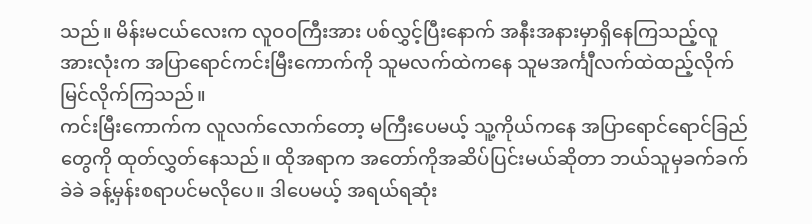သည်။ မိန်းမငယ်လေးက လူဝဝကြီးအား ပစ်လွှင့်ပြီးနောက် အနီးအနားမှာရှိနေကြသည့်လူအားလုံးက အပြာရောင်ကင်းမြီးကောက်ကို သူမလက်ထဲကနေ သူမအင်္ကျီလက်ထဲထည့်လိုက် မြင်လိုက်ကြသည်။
ကင်းမြီးကောက်က လူလက်လောက်တော့ မကြီးပေမယ့် သူ့ကိုယ်ကနေ အပြာရောင်ရောင်ခြည်တွေကို ထုတ်လွှတ်နေသည်။ ထိုအရာက အတော်ကိုအဆိပ်ပြင်းမယ်ဆိုတာ ဘယ်သူမှခက်ခက်ခဲခဲ ခန့်မှန်းစရာပင်မလိုပေ။ ဒါပေမယ့် အရယ်ရဆုံး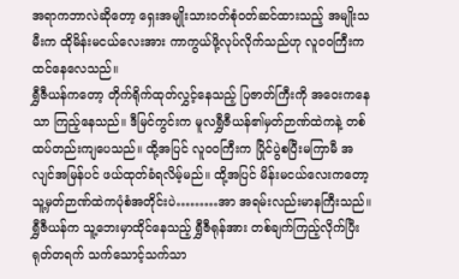အရာကဘာလဲဆိုတော့ ရှေးအမျိုးသားဝတ်စုံဝတ်ဆင်ထားသည့် အမျိုးသမီးက ထိုမိန်းမငယ်လေးအား ကာကွယ်ဖို့လုပ်လိုက်သည်ဟု လူဝဝကြီးကထင်နေလေသည်။
ရွှီဇီယန်ကတော့ တိုက်ရိုက်ထုတ်လွှင့်နေသည့် ပြဇာတ်ကြီးကို အဝေးကနေသာ ကြည့်နေသည်။ ဒီမြင်ကွင်းက မူလရွှီဇီယန်၏မှတ်ဉာဏ်ထဲကနဲ့ တစ်ထပ်တည်းကျပေသည်။ ထို့အပြင် လူဝဝကြီးက ပြိုင်ပွဲစပြီးမကြာမီ အလျင်အမြန်ပင် ဖယ်ထုတ်ခံရလိမ့်မည်။ ထို့အပြင် မိန်းမငယ်လေးကတော့ သူ့မှတ်ဉာဏ်ထဲကပုံစံအတိုင်းပဲ………အာ အရမ်းလည်းမာနကြီးသည်။
ရွှီဇီယန်က သူ့ဘေးမှာထိုင်နေသည့် ရွှီဇီရုန်အား တစ်ချက်ကြည့်လိုက်ပြီး ရုတ်တရက် သက်သောင့်သက်သာ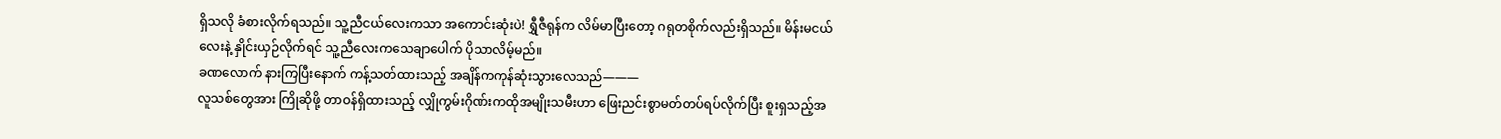ရှိသလို ခံစားလိုက်ရသည်။ သူ့ညီငယ်လေးကသာ အကောင်းဆုံးပဲ! ရွှီဇီရုန်က လိမ်မာပြီးတော့ ဂရုတစိုက်လည်းရှိသည်။ မိန်းမငယ်လေးနဲ့ နှိုင်းယှဉ်လိုက်ရင် သူ့ညီလေးကသေချာပေါက် ပိုသာလိမ့်မည်။
ခဏလောက် နားကြပြီးနောက် ကန့်သတ်ထားသည့် အချိန်ကကုန်ဆုံးသွားလေသည်———
လူသစ်တွေအား ကြိုဆိုဖို့ တာဝန်ရှိထားသည့် လျှိုကွမ်းဂိုဏ်းကထိုအမျိုးသမီးဟာ ဖြေးညင်းစွာမတ်တပ်ရပ်လိုက်ပြီး စူးရှသည့်အ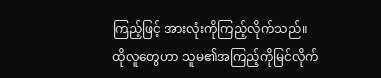ကြည့်ဖြင့် အားလုံးကိုကြည့်လိုက်သည်။
ထိုလူတွေဟာ သူမ၏အကြည့်ကိုမြင်လိုက်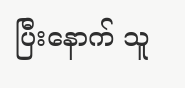ပြီးနောက် သူ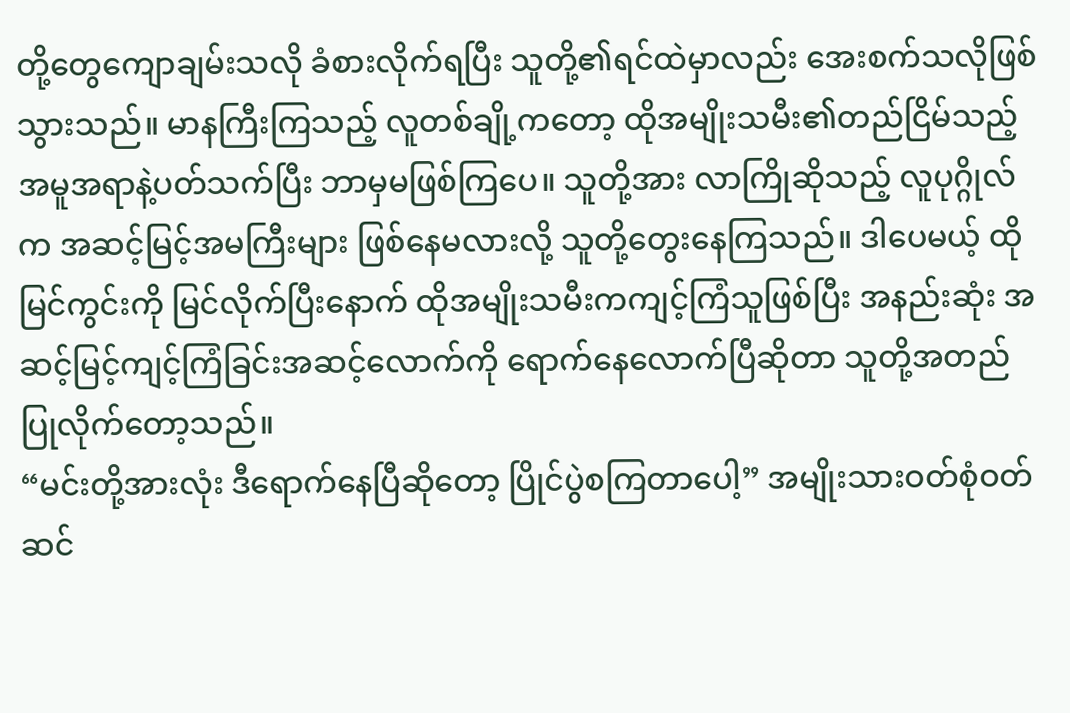တို့တွေကျောချမ်းသလို ခံစားလိုက်ရပြီး သူတို့၏ရင်ထဲမှာလည်း အေးစက်သလိုဖြစ်သွားသည်။ မာနကြီးကြသည့် လူတစ်ချို့ကတော့ ထိုအမျိုးသမီး၏တည်ငြိမ်သည့်အမူအရာနဲ့ပတ်သက်ပြီး ဘာမှမဖြစ်ကြပေ။ သူတို့အား လာကြိုဆိုသည့် လူပုဂ္ဂိုလ်က အဆင့်မြင့်အမကြီးများ ဖြစ်နေမလားလို့ သူတို့တွေးနေကြသည်။ ဒါပေမယ့် ထိုမြင်ကွင်းကို မြင်လိုက်ပြီးနောက် ထိုအမျိုးသမီးကကျင့်ကြံသူဖြစ်ပြီး အနည်းဆုံး အဆင့်မြင့်ကျင့်ကြံခြင်းအဆင့်လောက်ကို ရောက်နေလောက်ပြီဆိုတာ သူတို့အတည်ပြုလိုက်တော့သည်။
“မင်းတို့အားလုံး ဒီရောက်နေပြီဆိုတော့ ပြိုင်ပွဲစကြတာပေါ့” အမျိုးသားဝတ်စုံဝတ်ဆင်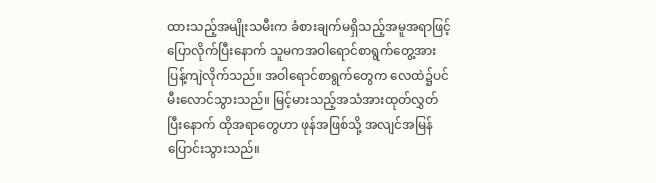ထားသည့်အမျိုးသမီးက ခံစားချက်မရှိသည့်အမူအရာဖြင့် ပြောလိုက်ပြီးနောက် သူမကအဝါရောင်စာရွက်တွေ့အား ပြန့်ကျဲလိုက်သည်။ အဝါရောင်စာရွက်တွေက လေထဲ၌ပင် မီးလောင်သွားသည်။ မြင့်မားသည့်အသံအားထုတ်လွှတ်ပြီးနောက် ထိုအရာတွေဟာ ဖုန်အဖြစ်သို့ အလျင်အမြန်ပြောင်းသွားသည်။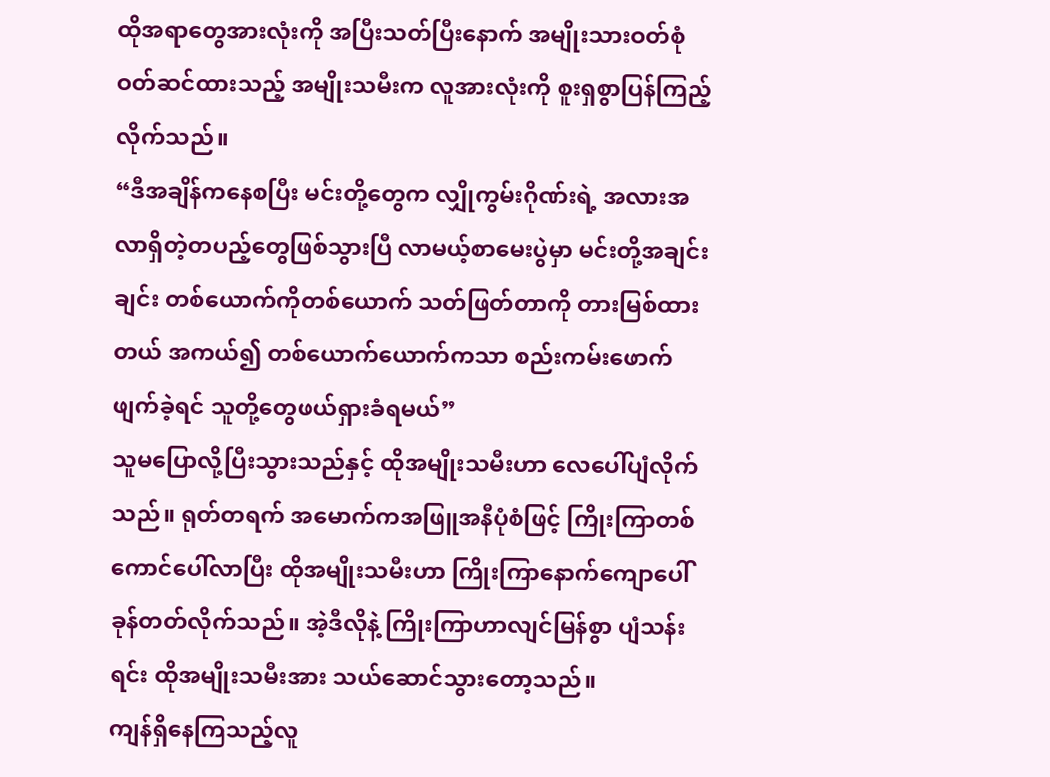ထိုအရာတွေအားလုံးကို အပြီးသတ်ပြီးနောက် အမျိုးသားဝတ်စုံဝတ်ဆင်ထားသည့် အမျိုးသမီးက လူအားလုံးကို စူးရှစွာပြန်ကြည့်လိုက်သည်။
“ဒီအချိန်ကနေစပြီး မင်းတို့တွေက လျှိုကွမ်းဂိုဏ်းရဲ့ အလားအလာရှိတဲ့တပည့်တွေဖြစ်သွားပြီ လာမယ့်စာမေးပွဲမှာ မင်းတို့အချင်းချင်း တစ်ယောက်ကိုတစ်ယောက် သတ်ဖြတ်တာကို တားမြစ်ထားတယ် အကယ်၍ တစ်ယောက်ယောက်ကသာ စည်းကမ်းဖောက်ဖျက်ခဲ့ရင် သူတို့တွေဖယ်ရှားခံရမယ်”
သူမပြောလို့ပြီးသွားသည်နှင့် ထိုအမျိုးသမီးဟာ လေပေါ်ပျံလိုက်သည်။ ရုတ်တရက် အမောက်ကအဖြူအနီပုံစံဖြင့် ကြိုးကြာတစ်ကောင်ပေါ်လာပြီး ထိုအမျိုးသမီးဟာ ကြိုးကြာနောက်ကျောပေါ် ခုန်တတ်လိုက်သည်။ အဲ့ဒီလိုနဲ့ ကြိုးကြာဟာလျင်မြန်စွာ ပျံသန်းရင်း ထိုအမျိုးသမီးအား သယ်ဆောင်သွားတော့သည်။
ကျန်ရှိနေကြသည့်လူ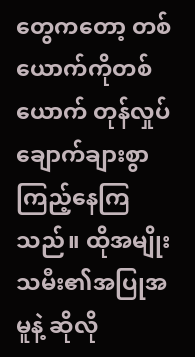တွေကတော့ တစ်ယောက်ကိုတစ်ယောက် တုန်လှုပ်ချောက်ချားစွာကြည့်နေကြသည်။ ထိုအမျိုးသမီး၏အပြုအမူနဲ့ ဆိုလို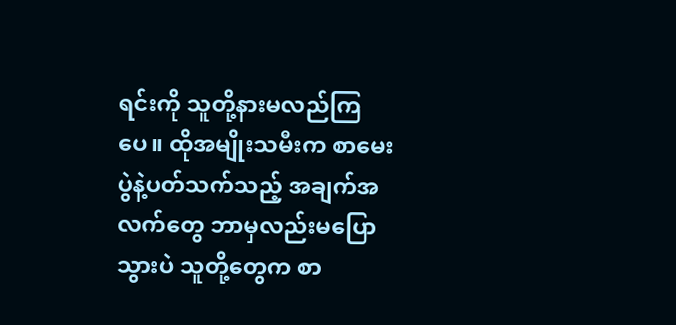ရင်းကို သူတို့နားမလည်ကြပေ။ ထိုအမျိုးသမီးက စာမေးပွဲနဲ့ပတ်သက်သည့် အချက်အလက်တွေ ဘာမှလည်းမပြောသွားပဲ သူတို့တွေက စာ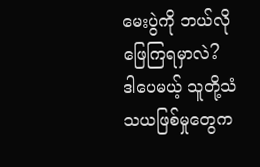မေးပွဲကို ဘယ်လိုဖြေကြရမှာလဲ?
ဒါပေမယ့် သူတို့သံသယဖြစ်မှုတွေက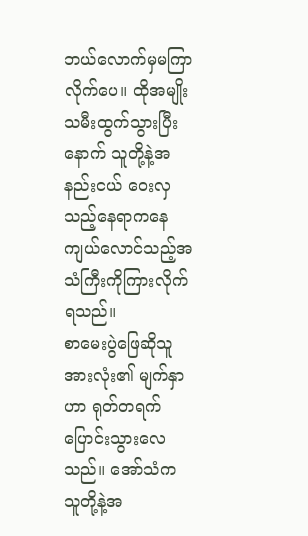ဘယ်လောက်မှမကြာလိုက်ပေ။ ထိုအမျိုးသမီးထွက်သွားပြီးနောက် သူတို့နဲ့အနည်းငယ် ဝေးလှသည့်နေရာကနေ ကျယ်လောင်သည့်အသံကြီးကိုကြားလိုက်ရသည်။
စာမေးပွဲဖြေဆိုသူအားလုံး၏ မျက်နှာဟာ ရုတ်တရက်ပြောင်းသွားလေသည်။ အော်သံက သူတို့နဲ့အ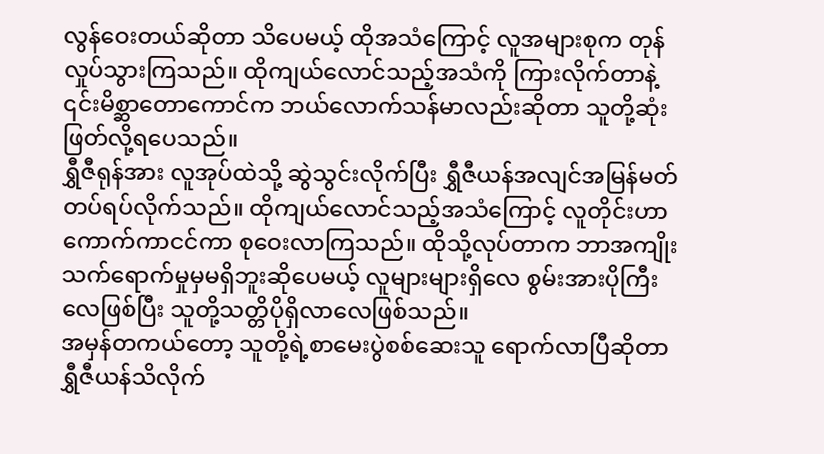လွန်ဝေးတယ်ဆိုတာ သိပေမယ့် ထိုအသံကြောင့် လူအများစုက တုန်လှုပ်သွားကြသည်။ ထိုကျယ်လောင်သည့်အသံကို ကြားလိုက်တာနဲ့ ၎င်းမိစ္ဆာတောကောင်က ဘယ်လောက်သန်မာလည်းဆိုတာ သူတို့ဆုံးဖြတ်လို့ရပေသည်။
ရွှီဇီရုန်အား လူအုပ်ထဲသို့ ဆွဲသွင်းလိုက်ပြီး ရွှီဇီယန်အလျင်အမြန်မတ်တပ်ရပ်လိုက်သည်။ ထိုကျယ်လောင်သည့်အသံကြောင့် လူတိုင်းဟာ ကောက်ကာငင်ကာ စုဝေးလာကြသည်။ ထိုသို့လုပ်တာက ဘာအကျိုးသက်ရောက်မှုမှမရှိဘူးဆိုပေမယ့် လူများများရှိလေ စွမ်းအားပိုကြီးလေဖြစ်ပြီး သူတို့သတ္တိပိုရှိလာလေဖြစ်သည်။
အမှန်တကယ်တော့ သူတို့ရဲ့စာမေးပွဲစစ်ဆေးသူ ရောက်လာပြီဆိုတာ ရွှီဇီယန်သိလိုက်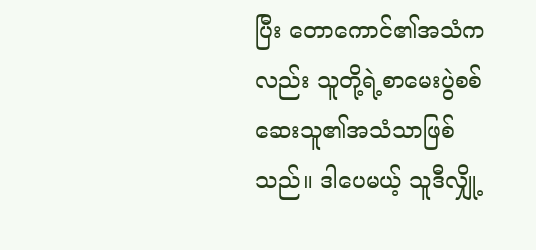ပြီး တောကောင်၏အသံကလည်း သူတို့ရဲ့စာမေးပွဲစစ်ဆေးသူ၏အသံသာဖြစ်သည်။ ဒါပေမယ့် သူဒီလျှို့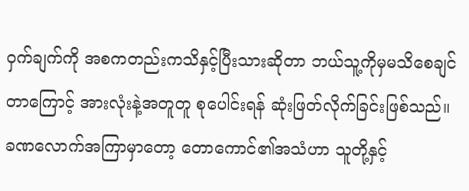ဝှက်ချက်ကို အစကတည်းကသိနှင့်ပြီးသားဆိုတာ ဘယ်သူ့ကိုမှမသိစေချင်တာကြောင့် အားလုံးနဲ့အတူတူ စုပေါင်းရန် ဆုံးဖြတ်လိုက်ခြင်းဖြစ်သည်။
ခဏလောက်အကြာမှာတော့ တောကောင်၏အသံဟာ သူတို့နှင့်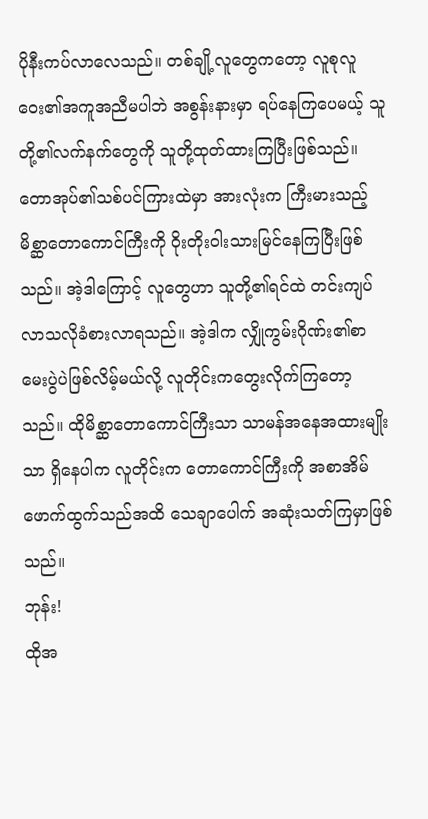ပိုနီးကပ်လာလေသည်။ တစ်ချို့လူတွေကတော့ လူစုလူဝေး၏အကူအညီမပါဘဲ အစွန်းနားမှာ ရပ်နေကြပေမယ့် သူတို့၏လက်နက်တွေကို သူတို့ထုတ်ထားကြပြီးဖြစ်သည်။
တောအုပ်၏သစ်ပင်ကြားထဲမှာ အားလုံးက ကြီးမားသည့် မိစ္ဆာတောကောင်ကြီးကို ဝိုးတိုးဝါးသားမြင်နေကြပြီးဖြစ်သည်။ အဲ့ဒါကြောင့် လူတွေဟာ သူတို့၏ရင်ထဲ တင်းကျပ်လာသလိုခံစားလာရသည်။ အဲ့ဒါက လျှိုကွမ်းဂိုဏ်း၏စာမေးပွဲပဲဖြစ်လိမ့်မယ်လို့ လူတိုင်းကတွေးလိုက်ကြတော့သည်။ ထိုမိစ္ဆာတောကောင်ကြီးသာ သာမန်အနေအထားမျိုးသာ ရှိနေပါက လူတိုင်းက တောကောင်ကြီးကို အစာအိမ်ဖောက်ထွက်သည်အထိ သေချာပေါက် အဆုံးသတ်ကြမှာဖြစ်သည်။
ဘုန်း!
ထိုအ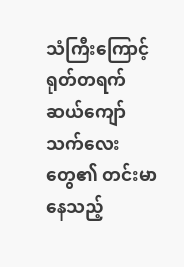သံကြီးကြောင့် ရုတ်တရက် ဆယ်ကျော်သက်လေးတွေ၏ တင်းမာနေသည့်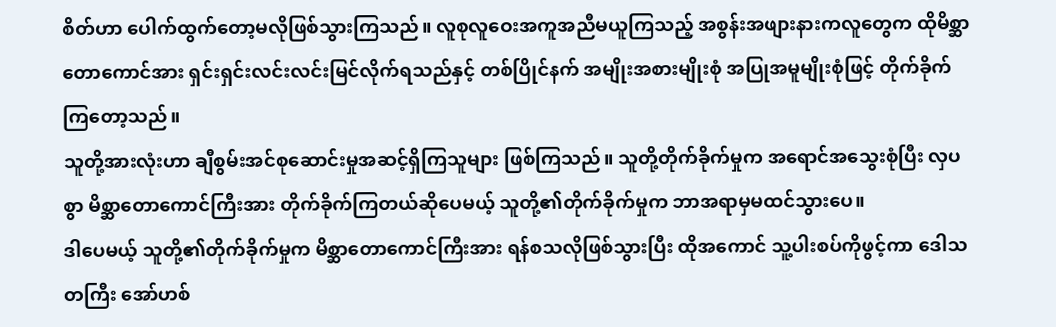စိတ်ဟာ ပေါက်ထွက်တော့မလိုဖြစ်သွားကြသည်။ လူစုလူဝေးအကူအညီမယူကြသည့် အစွန်းအဖျားနားကလူတွေက ထိုမိစ္ဆာတောကောင်အား ရှင်းရှင်းလင်းလင်းမြင်လိုက်ရသည်နှင့် တစ်ပြိုင်နက် အမျိုးအစားမျိုးစုံ အပြုအမူမျိုးစုံဖြင့် တိုက်ခိုက်ကြတော့သည်။
သူတို့အားလုံးဟာ ချီစွမ်းအင်စုဆောင်းမှုအဆင့်ရှိကြသူများ ဖြစ်ကြသည်။ သူတို့တိုက်ခိုက်မှုက အရောင်အသွေးစုံပြီး လှပစွာ မိစ္ဆာတောကောင်ကြီးအား တိုက်ခိုက်ကြတယ်ဆိုပေမယ့် သူတို့၏တိုက်ခိုက်မှုက ဘာအရာမှမထင်သွားပေ။
ဒါပေမယ့် သူတို့၏တိုက်ခိုက်မှုက မိစ္ဆာတောကောင်ကြီးအား ရန်စသလိုဖြစ်သွားပြီး ထိုအကောင် သူ့ပါးစပ်ကိုဖွင့်ကာ ဒေါသတကြီး အော်ဟစ်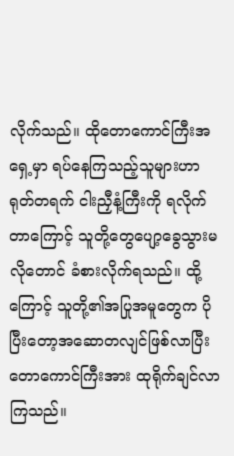လိုက်သည်။ ထိုတောကောင်ကြီးအရှေ့မှာ ရပ်နေကြသည့်သူများဟာ ရုတ်တရက် ငါးညှီနံ့ကြီးကို ရလိုက်တာကြောင့် သူတို့တွေပျော့ခွေသွားမလိုတောင် ခံစားလိုက်ရသည်။ ထို့ကြောင့် သူတို့၏အပြုအမူတွေက ပိုပြီးတော့အဆောတလျင်ဖြစ်လာပြီး တောကောင်ကြီးအား ထုရိုက်ချင်လာကြသည်။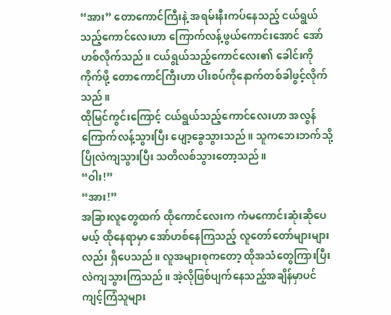“အား” တောကောင်ကြီးနဲ့ အရမ်းနီးကပ်နေသည့် ငယ်ရွယ်သည့်ကောင်လေးဟာ ကြောက်လန့်ဖွယ်ကောင်းအောင် အော်ဟစ်လိုက်သည်။ ငယ်ရွယ်သည့်ကောင်လေး၏ ခေါင်းကိုကိုက်ဖို့ တောကောင်ကြီးဟာ ပါးစပ်ကိုနောက်တစ်ခါဖွင့်လိုက်သည်။
ထိုမြင်ကွင်းကြောင့် ငယ်ရွယ်သည့်ကောင်လေးဟာ အလွန်ကြောက်လန့်သွားပြီး ပျော့ခွေသွားသည်။ သူကဘေးဘက်သို့ ပြိုလဲကျသွားပြီး သတိလစ်သွားတော့သည်။
“ဝါး!”
“အား!”
အခြားလူတွေထက် ထိုကောင်လေးက ကံမကောင်းဆုံးဆိုပေမယ့် ထိုနေရာမှာ အော်ဟစ်နေကြသည့် လူတော်တော်များများလည်း ရှိပေသည်။ လူအများစုကတော့ ထိုအသံတွေကြားပြီး လဲကျသွားကြသည်။ အဲ့လိုဖြစ်ပျက်နေသည့်အချိန်မှာပင် ကျင့်ကြံသူများ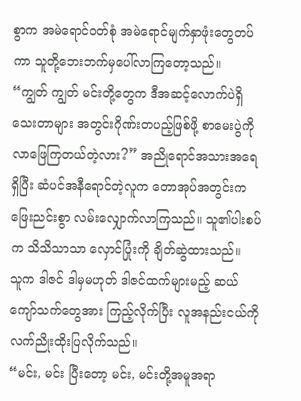စွာက အမဲရောင်ဝတ်စုံ အမဲရောင်မျက်နှာဖုံးတွေတပ်ကာ သူတို့ဘေးဘက်မှပေါ်လာကြတော့သည်။
“ကျွတ် ကျွတ် မင်းတို့တွေက ဒီအဆင့်လောက်ပဲရှိသေးတာများ အတွင်းဂိုဏ်းတပည့်ဖြစ်ဖို့ စာမေးပွဲကို လာဖြေကြတယ်တဲ့လား?” အညိုရောင်အသားအရေရှိပြီး ဆံပင်အနီရောင်တဲ့လူက တောအုပ်အတွင်းက ဖြေးညင်းစွာ လမ်းလျှောက်လာကြသည်။ သူ၏ပါးစပ်က သိသိသာသာ လှောင်ပြုံးကို ချိတ်ဆွဲထားသည်။
သူက ဒါဇင် ဒါမှမဟုတ် ဒါဇင်ထက်များမည့် ဆယ်ကျော်သက်တွေအား ကြည့်လိုက်ပြီး လူအနည်းငယ်ကို လက်ညိုးထိုးပြလိုက်သည်။
“မင်း, မင်း ပြီးတော့ မင်း, မင်းတို့အမူအရာ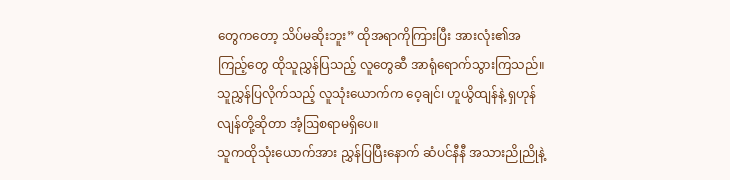တွေကတော့ သိပ်မဆိုးဘူး” ထိုအရာကိုကြားပြီး အားလုံး၏အကြည့်တွေ ထိုသူညွှန်ပြသည့် လူတွေဆီ အာရုံရောက်သွားကြသည်။
သူညွှန်ပြလိုက်သည့် လူသုံးယောက်က ဝေ့ချင်၊ ဟူယွိထျန်နဲ့ ရှဟုန်လျန်တို့ဆိုတာ အံ့ဩစရာမရှိပေ။
သူကထိုသုံးယောက်အား ညွှန်ပြပြီးနောက် ဆံပင်နီနီ အသားညိုညိုနဲ့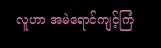လူဟာ အမဲရောင်ကျင့်ကြံ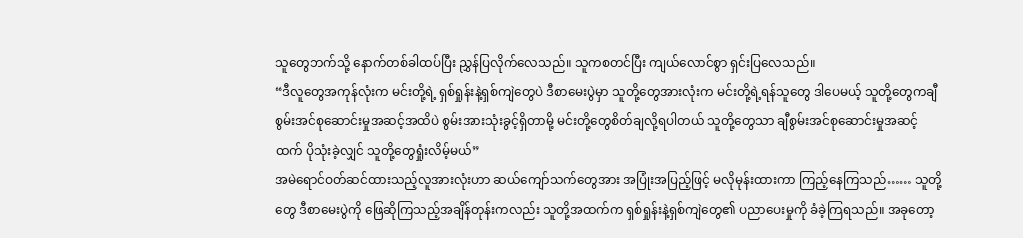သူတွေဘက်သို့ နောက်တစ်ခါထပ်ပြီး ညွှန်ပြလိုက်လေသည်။ သူကစတင်ပြီး ကျယ်လောင်စွာ ရှင်းပြလေသည်။
“ဒီလူတွေအကုန်လုံးက မင်းတို့ရဲ့ ရှစ်ရှုန်းနဲ့ရှစ်ကျဲတွေပဲ ဒီစာမေးပွဲမှာ သူတို့တွေအားလုံးက မင်းတို့ရဲ့ရန်သူတွေ ဒါပေမယ့် သူတို့တွေကချီစွမ်းအင်စုဆောင်းမှုအဆင့်အထိပဲ စွမ်းအားသုံးခွင့်ရှိတာမို့ မင်းတို့တွေစိတ်ချလို့ရပါတယ် သူတို့တွေသာ ချီစွမ်းအင်စုဆောင်းမှုအဆင့်ထက် ပိုသုံးခဲ့လျှင် သူတို့တွေရှုံးလိမ့်မယ်”
အမဲရောင်ဝတ်ဆင်ထားသည့်လူအားလုံးဟာ ဆယ်ကျော်သက်တွေအား အပြုံးအပြည့်ဖြင့် မလိုမုန်းထားကာ ကြည့်နေကြသည်…… သူတို့တွေ ဒီစာမေးပွဲကို ဖြေဆိုကြသည့်အချိန်တုန်းကလည်း သူတို့အထက်က ရှစ်ရှုန်းနဲ့ရှစ်ကျဲတွေ၏ ပညာပေးမှုကို ခံခဲ့ကြရသည်။ အခုတော့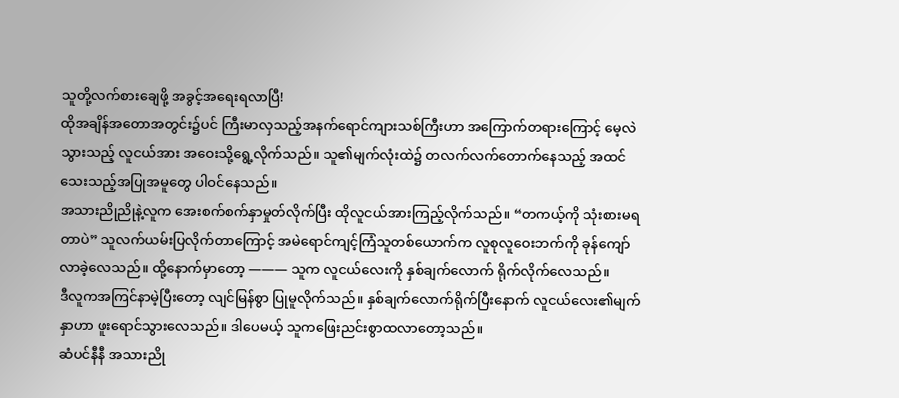သူတို့လက်စားချေဖို့ အခွင့်အရေးရလာပြီ!
ထိုအချိန်အတောအတွင်း၌ပင် ကြီးမာလှသည့်အနက်ရောင်ကျားသစ်ကြီးဟာ အကြောက်တရားကြောင့် မေ့လဲသွားသည့် လူငယ်အား အဝေးသို့ရွေ့လိုက်သည်။ သူ၏မျက်လုံးထဲ၌ တလက်လက်တောက်နေသည့် အထင်သေးသည့်အပြုအမူတွေ ပါဝင်နေသည်။
အသားညိုညိုနဲ့လူက အေးစက်စက်နှာမှုတ်လိုက်ပြီး ထိုလူငယ်အားကြည့်လိုက်သည်။ “တကယ့်ကို သုံးစားမရတာပဲ” သူလက်ယမ်းပြလိုက်တာကြောင့် အမဲရောင်ကျင့်ကြံသူတစ်ယောက်က လူစုလူဝေးဘက်ကို ခုန်ကျော်လာခဲ့လေသည်။ ထို့နောက်မှာတော့ ——— သူက လူငယ်လေးကို နှစ်ချက်လောက် ရိုက်လိုက်လေသည်။
ဒီလူကအကြင်နာမဲ့ပြီးတော့ လျင်မြန်စွာ ပြုမူလိုက်သည်။ နှစ်ချက်လောက်ရိုက်ပြီးနောက် လူငယ်လေး၏မျက်နှာဟာ ဖူးရောင်သွားလေသည်။ ဒါပေမယ့် သူကဖြေးညင်းစွာထလာတော့သည်။
ဆံပင်နီနီ အသားညို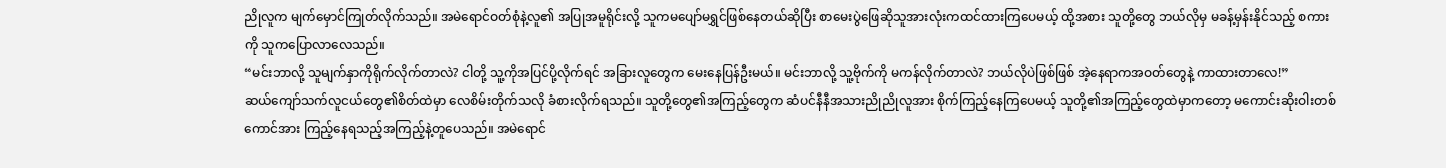ညိုလူက မျက်မှောင်ကြုတ်လိုက်သည်။ အမဲရောင်ဝတ်စုံနဲ့လူ၏ အပြုအမူရိုင်းလို့ သူကမပျော်မရွှင်ဖြစ်နေတယ်ဆိုပြီး စာမေးပွဲဖြေဆိုသူအားလုံးကထင်ထားကြပေမယ့် ထို့အစား သူတို့တွေ ဘယ်လိုမှ မခန့်မှန်းနိုင်သည့် စကားကို သူကပြောလာလေသည်။
“မင်းဘာလို့ သူမျက်နှာကိုရိုက်လိုက်တာလဲ? ငါတို့ သူ့ကိုအပြင်ပို့လိုက်ရင် အခြားလူတွေက မေးနေပြန်ဦးမယ်။ မင်းဘာလို့ သူ့ဗိုက်ကို မကန်လိုက်တာလဲ? ဘယ်လိုပဲဖြစ်ဖြစ် အဲ့နေရာကအဝတ်တွေနဲ့ ကာထားတာလေ!”
ဆယ်ကျော်သက်လူငယ်တွေ၏စိတ်ထဲမှာ လေစိမ်းတိုက်သလို ခံစားလိုက်ရသည်။ သူတို့တွေ၏အကြည့်တွေက ဆံပင်နီနီအသားညိုညိုလူအား စိုက်ကြည့်နေကြပေမယ့် သူတို့၏အကြည့်တွေထဲမှာကတော့ မကောင်းဆိုးဝါးတစ်ကောင်အား ကြည့်နေရသည့်အကြည့်နဲ့တူပေသည်။ အမဲရောင်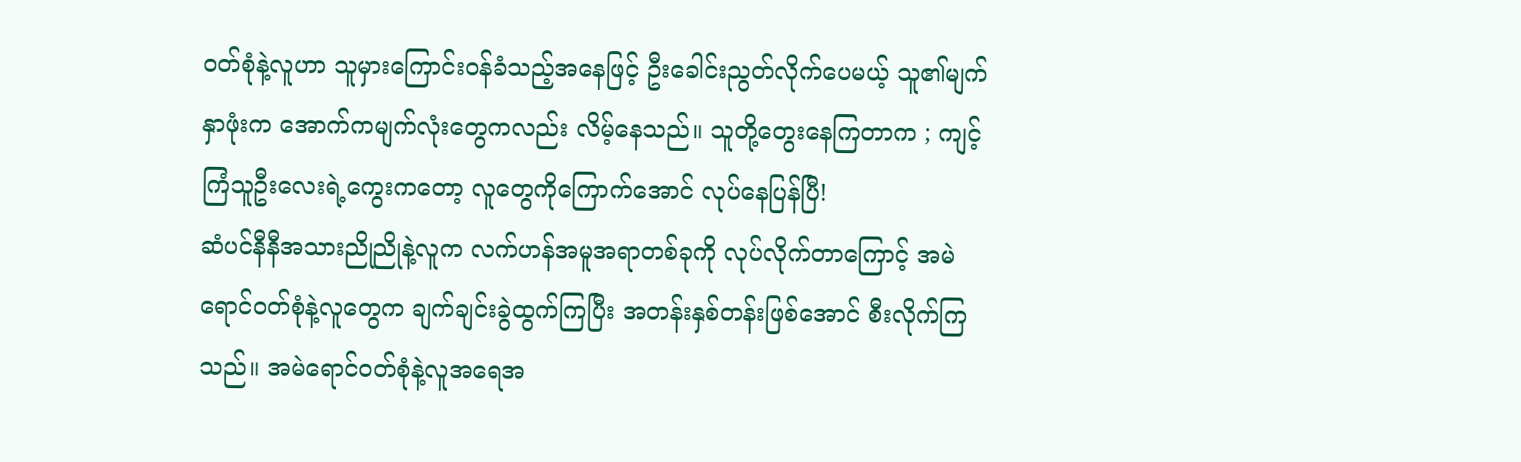ဝတ်စုံနဲ့လူဟာ သူမှားကြောင်းဝန်ခံသည့်အနေဖြင့် ဦးခေါင်းညွတ်လိုက်ပေမယ့် သူ၏မျက်နှာဖုံးက အောက်ကမျက်လုံးတွေကလည်း လိမ့်နေသည်။ သူတို့တွေးနေကြတာက ; ကျင့်ကြံသူဦးလေးရဲ့ကွေးကတော့ လူတွေကိုကြောက်အောင် လုပ်နေပြန်ပြီ!
ဆံပင်နီနီအသားညိုညိုနဲ့လူက လက်ဟန်အမူအရာတစ်ခုကို လုပ်လိုက်တာကြောင့် အမဲရောင်ဝတ်စုံနဲ့လူတွေက ချက်ချင်းခွဲထွက်ကြပြီး အတန်းနှစ်တန်းဖြစ်အောင် စီးလိုက်ကြသည်။ အမဲရောင်ဝတ်စုံနဲ့လူအရေအ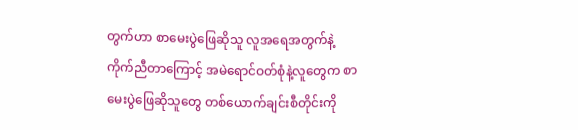တွက်ဟာ စာမေးပွဲဖြေဆိုသူ လူအရေအတွက်နဲ့ ကိုက်ညီတာကြောင့် အမဲရောင်ဝတ်စုံနဲ့လူတွေက စာမေးပွဲဖြေဆိုသူတွေ တစ်ယောက်ချင်းစီတိုင်းကို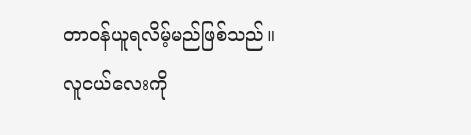တာဝန်ယူရလိမ့်မည်ဖြစ်သည်။
လူငယ်လေးကို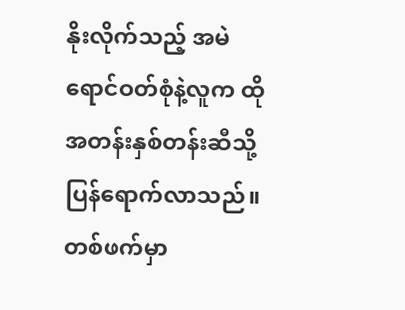နိုးလိုက်သည့် အမဲရောင်ဝတ်စုံနဲ့လူက ထိုအတန်းနှစ်တန်းဆီသို့ ပြန်ရောက်လာသည်။ တစ်ဖက်မှာ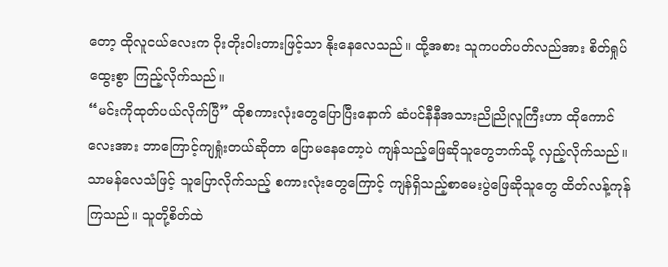တော့ ထိုလူငယ်လေးက ဝိုးတိုးဝါးတားဖြင့်သာ နိုးနေလေသည်။ ထို့အစား သူကပတ်ပတ်လည်အား စိတ်ရှုပ်ထွေးစွာ ကြည့်လိုက်သည်။
“မင်းကိုထုတ်ပယ်လိုက်ပြီ” ထိုစကားလုံးတွေပြောပြီးနောက် ဆံပင်နီနီအသားညိုညိုလူကြီးဟာ ထိုကောင်လေးအား ဘာကြောင့်ကျရှုံးတယ်ဆိုတာ ပြောမနေတော့ပဲ ကျန်သည့်ဖြေဆိုသူတွေဘက်သို့ လှည့်လိုက်သည်။
သာမန်လေသံဖြင့် သူပြောလိုက်သည့် စကားလုံးတွေကြောင့် ကျန်ရှိသည့်စာမေးပွဲဖြေဆိုသူတွေ ထိတ်လန့်ကုန်ကြသည်။ သူတို့စိတ်ထဲ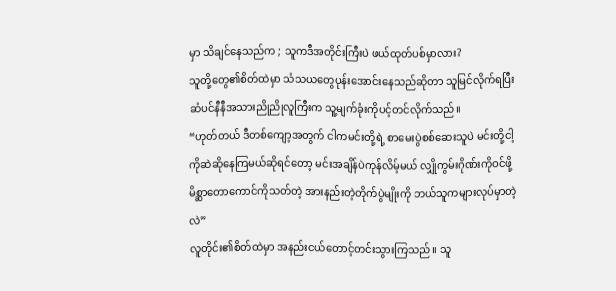မှာ သိချင်နေသည်က ; သူကဒီအတိုင်းကြီးပဲ ဖယ်ထုတ်ပစ်မှာလား?
သူတို့တွေ၏စိတ်ထဲမှာ သံသယတွေပုန်းအောင်းနေသည်ဆိုတာ သူမြင်လိုက်ရပြီး ဆံပင်နီနီအသားညိုညိုလူကြီးက သူ့မျက်ခုံးကိုပင့်တင်လိုက်သည်။
“ဟုတ်တယ် ဒီတစ်ကျော့အတွက် ငါကမင်းတို့ရဲ့ စာမေးပွဲစစ်ဆေးသူပဲ မင်းတို့ငါ့ကိုဆဲဆိုနေကြမယ်ဆိုရင်တော့ မင်းအချိန်ပဲကုန်လိမ့်မယ် လျှိုကွမ်းဂိုဏ်းကိုဝင်ဖို့ မိစ္ဆာတောကောင်ကိုသတ်တဲ့ အားနည်းတဲ့တိုက်ပွဲမျိုးကို ဘယ်သူကများလုပ်မှာတဲ့လဲ”
လူတိုင်း၏စိတ်ထဲမှာ အနည်းငယ်တောင့်တင်းသွားကြသည်။ သူ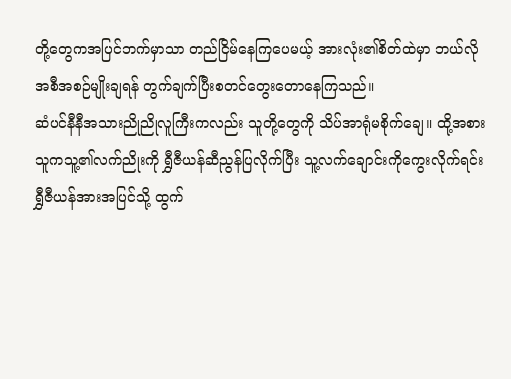တို့တွေကအပြင်ဘက်မှာသာ တည်ငြိမ်နေကြပေမယ့် အားလုံး၏စိတ်ထဲမှာ ဘယ်လိုအစီအစဉ်မျိုးချရန် တွက်ချက်ပြီးစတင်တွေးတောနေကြသည်။
ဆံပင်နီနီအသားညိုညိုလူကြီးကလည်း သူတို့တွေကို သိပ်အာရုံမစိုက်ချေ။ ထို့အစား သူကသူ့၏လက်ညိုးကို ရွှီဇီယန်ဆီညွန်ပြလိုက်ပြီး သူ့လက်ချောင်းကိုကွေးလိုက်ရင်း ရွှီဇီယန်အားအပြင်သို့ ထွက်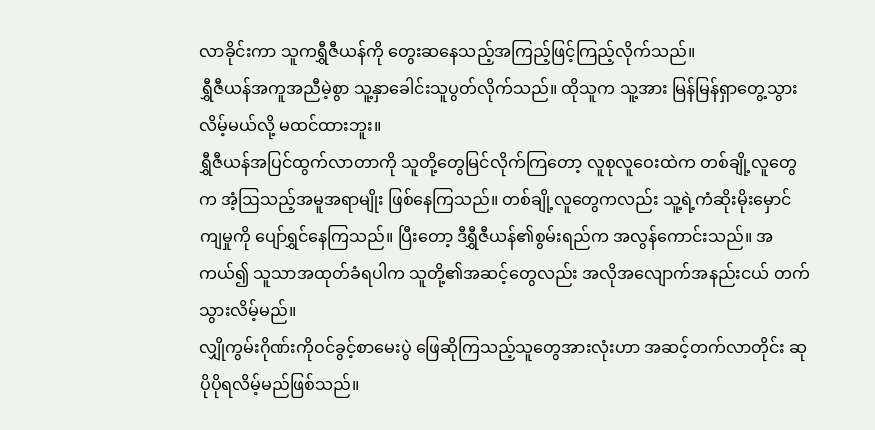လာခိုင်းကာ သူကရွှီဇီယန်ကို တွေးဆနေသည့်အကြည့်ဖြင့်ကြည့်လိုက်သည်။
ရွှီဇီယန်အကူအညီမဲ့စွာ သူ့နှာခေါင်းသူပွတ်လိုက်သည်။ ထိုသူက သူ့အား မြန်မြန်ရှာတွေ့သွားလိမ့်မယ်လို့ မထင်ထားဘူး။
ရွှီဇီယန်အပြင်ထွက်လာတာကို သူတို့တွေမြင်လိုက်ကြတော့ လူစုလူဝေးထဲက တစ်ချို့လူတွေက အံ့ဩသည့်အမူအရာမျိုး ဖြစ်နေကြသည်။ တစ်ချို့လူတွေကလည်း သူ့ရဲ့ကံဆိုးမိုးမှောင်ကျမှုကို ပျော်ရွှင်နေကြသည်။ ပြီးတော့ ဒီရွှီဇီယန်၏စွမ်းရည်က အလွန်ကောင်းသည်။ အကယ်၍ သူသာအထုတ်ခံရပါက သူတို့၏အဆင့်တွေလည်း အလိုအလျောက်အနည်းငယ် တက်သွားလိမ့်မည်။
လျှိုကွမ်းဂိုဏ်းကိုဝင်ခွင့်စာမေးပွဲ ဖြေဆိုကြသည့်သူတွေအားလုံးဟာ အဆင့်တက်လာတိုင်း ဆုပိုပိုရလိမ့်မည်ဖြစ်သည်။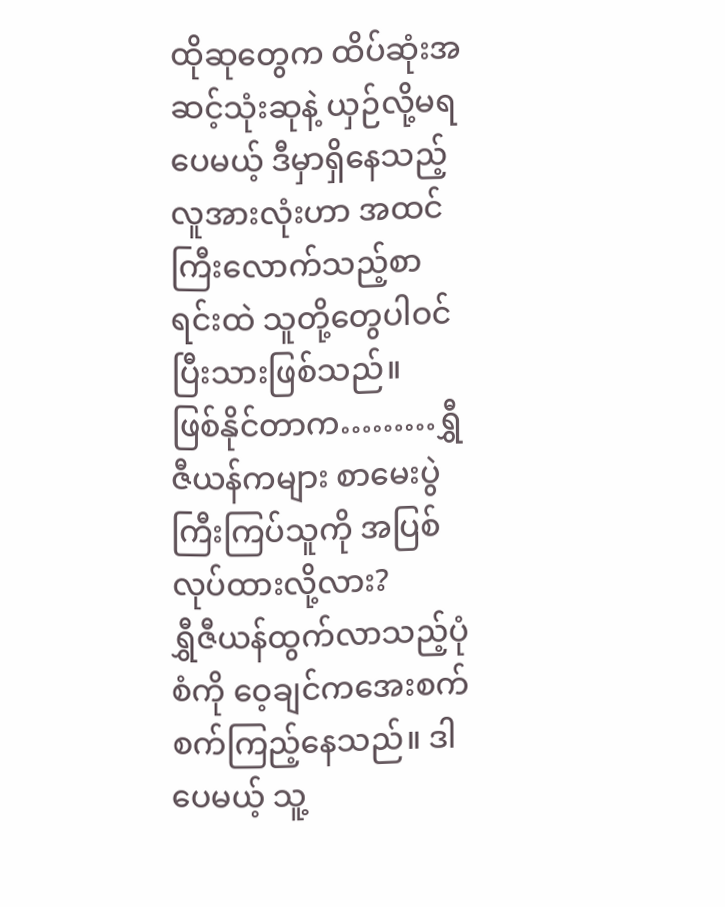ထိုဆုတွေက ထိပ်ဆုံးအဆင့်သုံးဆုနဲ့ ယှဉ်လို့မရပေမယ့် ဒီမှာရှိနေသည့် လူအားလုံးဟာ အထင်ကြီးလောက်သည့်စာရင်းထဲ သူတို့တွေပါဝင်ပြီးသားဖြစ်သည်။
ဖြစ်နိုင်တာက………ရွှီဇီယန်ကများ စာမေးပွဲကြီးကြပ်သူကို အပြစ်လုပ်ထားလို့လား?
ရွှီဇီယန်ထွက်လာသည့်ပုံစံကို ဝေ့ချင်ကအေးစက်စက်ကြည့်နေသည်။ ဒါပေမယ့် သူ့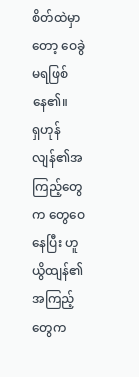စိတ်ထဲမှာတော့ ဝေခွဲမရဖြစ်နေ၏။
ရှဟုန်လျန်၏အကြည့်တွေက တွေဝေနေပြီး ဟူယွိထျန်၏အကြည့်တွေက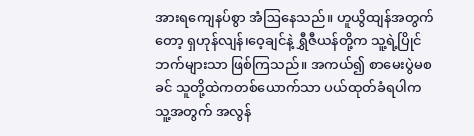အားရကျေနပ်စွာ အံဩနေသည်။ ဟူယွိထျန်အတွက်တော့ ရှဟုန်လျန်၊ဝေ့ချင်နဲ့ ရွှီဇီယန်တို့က သူ့ရဲ့ပြိုင်ဘက်များသာ ဖြစ်ကြသည်။ အကယ်၍ စာမေးပွဲမစခင် သူတို့ထဲကတစ်ယောက်သာ ပယ်ထုတ်ခံရပါက သူ့အတွက် အလွန်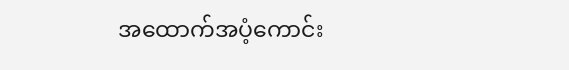အထောက်အပံ့ကောင်း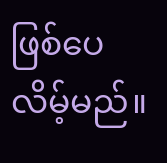ဖြစ်ပေလိမ့်မည်။